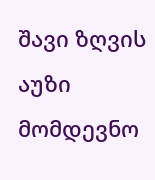შავი ზღვის აუზი მომდევნო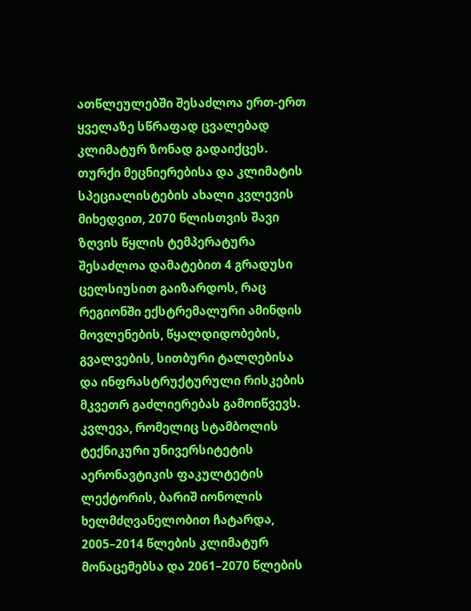ათწლეულებში შესაძლოა ერთ-ერთ ყველაზე სწრაფად ცვალებად კლიმატურ ზონად გადაიქცეს. თურქი მეცნიერებისა და კლიმატის სპეციალისტების ახალი კვლევის მიხედვით, 2070 წლისთვის შავი ზღვის წყლის ტემპერატურა შესაძლოა დამატებით 4 გრადუსი ცელსიუსით გაიზარდოს, რაც რეგიონში ექსტრემალური ამინდის მოვლენების, წყალდიდობების, გვალვების, სითბური ტალღებისა და ინფრასტრუქტურული რისკების მკვეთრ გაძლიერებას გამოიწვევს.
კვლევა, რომელიც სტამბოლის ტექნიკური უნივერსიტეტის აერონავტიკის ფაკულტეტის ლექტორის, ბარიშ იონოლის ხელმძღვანელობით ჩატარდა, 2005–2014 წლების კლიმატურ მონაცემებსა და 2061–2070 წლების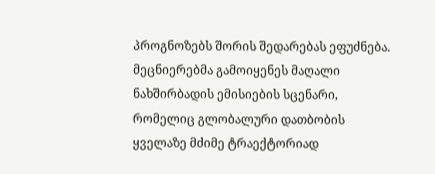პროგნოზებს შორის შედარებას ეფუძნება. მეცნიერებმა გამოიყენეს მაღალი ნახშირბადის ემისიების სცენარი, რომელიც გლობალური დათბობის ყველაზე მძიმე ტრაექტორიად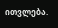ითვლება.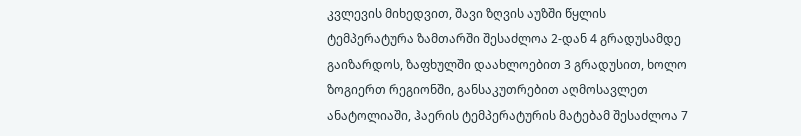კვლევის მიხედვით, შავი ზღვის აუზში წყლის ტემპერატურა ზამთარში შესაძლოა 2-დან 4 გრადუსამდე გაიზარდოს, ზაფხულში დაახლოებით 3 გრადუსით, ხოლო ზოგიერთ რეგიონში, განსაკუთრებით აღმოსავლეთ ანატოლიაში, ჰაერის ტემპერატურის მატებამ შესაძლოა 7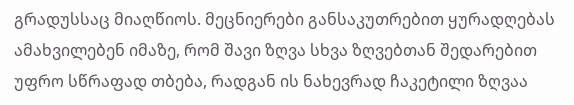გრადუსსაც მიაღწიოს. მეცნიერები განსაკუთრებით ყურადღებას ამახვილებენ იმაზე, რომ შავი ზღვა სხვა ზღვებთან შედარებით უფრო სწრაფად თბება, რადგან ის ნახევრად ჩაკეტილი ზღვაა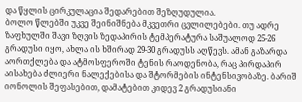და წყლის ცირკულაცია შედარებით შეზღუდულია.
ბოლო წლებში უკვე შეინიშნება მკვეთრი ცვლილებები. თუ ადრე ზაფხულში შავი ზღვის ზედაპირის ტემპერატურა საშუალოდ 25-26 გრადუსი იყო, ახლა ის ხშირად 29-30 გრადუსს აღწევს. ამან გაზარდა აორთქლება და ატმოსფეროში ტენის რაოდენობა, რაც პირდაპირ აისახება ძლიერი ნალექებისა და შტორმების ინტენსივობაზე. ბარიშ იონოლის შეფასებით, დამატებით კიდევ 2 გრადუსიანი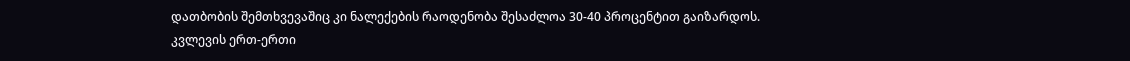დათბობის შემთხვევაშიც კი ნალექების რაოდენობა შესაძლოა 30-40 პროცენტით გაიზარდოს.
კვლევის ერთ-ერთი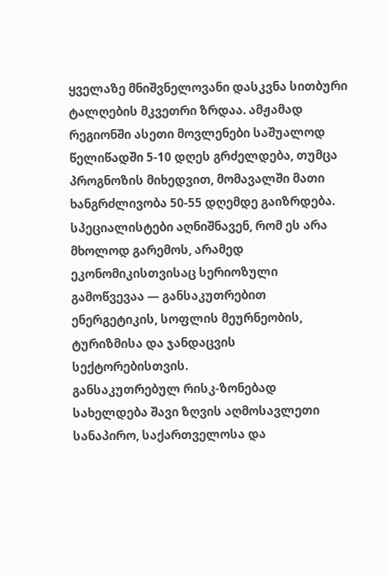ყველაზე მნიშვნელოვანი დასკვნა სითბური ტალღების მკვეთრი ზრდაა. ამჟამად რეგიონში ასეთი მოვლენები საშუალოდ წელიწადში 5-10 დღეს გრძელდება, თუმცა პროგნოზის მიხედვით, მომავალში მათი ხანგრძლივობა 50-55 დღემდე გაიზრდება. სპეციალისტები აღნიშნავენ, რომ ეს არა მხოლოდ გარემოს, არამედ ეკონომიკისთვისაც სერიოზული გამოწვევაა — განსაკუთრებით ენერგეტიკის, სოფლის მეურნეობის, ტურიზმისა და ჯანდაცვის სექტორებისთვის.
განსაკუთრებულ რისკ-ზონებად სახელდება შავი ზღვის აღმოსავლეთი სანაპირო, საქართველოსა და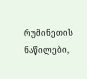რუმინეთის ნაწილები,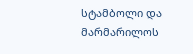სტამბოლი და მარმარილოს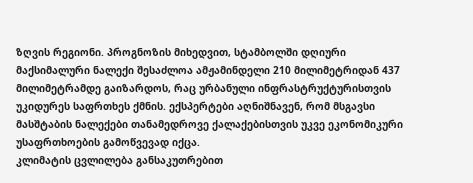ზღვის რეგიონი. პროგნოზის მიხედვით, სტამბოლში დღიური მაქსიმალური ნალექი შესაძლოა ამჟამინდელი 210 მილიმეტრიდან 437 მილიმეტრამდე გაიზარდოს, რაც ურბანული ინფრასტრუქტურისთვის უკიდურეს საფრთხეს ქმნის. ექსპერტები აღნიშნავენ, რომ მსგავსი მასშტაბის ნალექები თანამედროვე ქალაქებისთვის უკვე ეკონომიკური უსაფრთხოების გამოწვევად იქცა.
კლიმატის ცვლილება განსაკუთრებით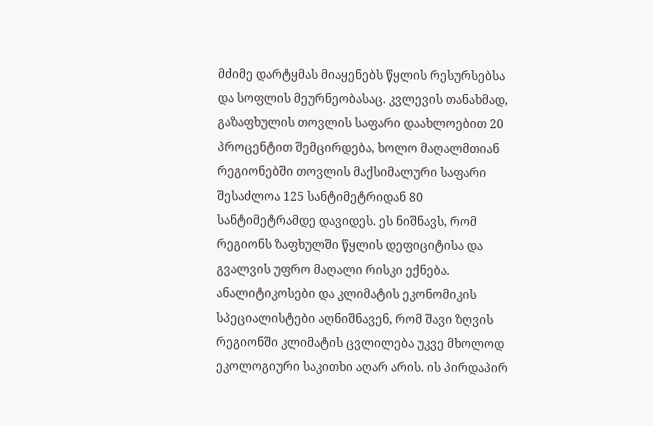მძიმე დარტყმას მიაყენებს წყლის რესურსებსა და სოფლის მეურნეობასაც. კვლევის თანახმად, გაზაფხულის თოვლის საფარი დაახლოებით 20 პროცენტით შემცირდება, ხოლო მაღალმთიან რეგიონებში თოვლის მაქსიმალური საფარი შესაძლოა 125 სანტიმეტრიდან 80 სანტიმეტრამდე დავიდეს. ეს ნიშნავს, რომ რეგიონს ზაფხულში წყლის დეფიციტისა და გვალვის უფრო მაღალი რისკი ექნება.
ანალიტიკოსები და კლიმატის ეკონომიკის სპეციალისტები აღნიშნავენ, რომ შავი ზღვის რეგიონში კლიმატის ცვლილება უკვე მხოლოდ ეკოლოგიური საკითხი აღარ არის. ის პირდაპირ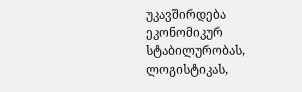უკავშირდება ეკონომიკურ სტაბილურობას, ლოგისტიკას,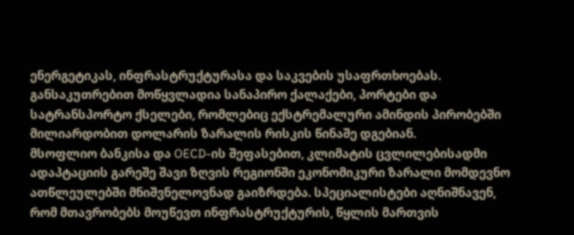ენერგეტიკას, ინფრასტრუქტურასა და საკვების უსაფრთხოებას. განსაკუთრებით მოწყვლადია სანაპირო ქალაქები, პორტები და სატრანსპორტო ქსელები, რომლებიც ექსტრემალური ამინდის პირობებში მილიარდობით დოლარის ზარალის რისკის წინაშე დგებიან.
მსოფლიო ბანკისა და OECD-ის შეფასებით, კლიმატის ცვლილებისადმი ადაპტაციის გარეშე შავი ზღვის რეგიონში ეკონომიკური ზარალი მომდევნო ათწლეულებში მნიშვნელოვნად გაიზრდება. სპეციალისტები აღნიშნავენ, რომ მთავრობებს მოუწევთ ინფრასტრუქტურის, წყლის მართვის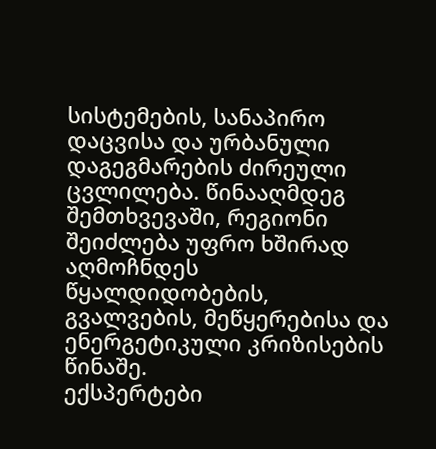სისტემების, სანაპირო დაცვისა და ურბანული დაგეგმარების ძირეული ცვლილება. წინააღმდეგ შემთხვევაში, რეგიონი შეიძლება უფრო ხშირად აღმოჩნდეს წყალდიდობების, გვალვების, მეწყერებისა და ენერგეტიკული კრიზისების წინაშე.
ექსპერტები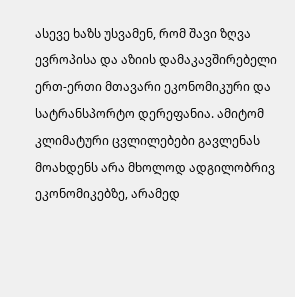ასევე ხაზს უსვამენ, რომ შავი ზღვა ევროპისა და აზიის დამაკავშირებელი ერთ-ერთი მთავარი ეკონომიკური და სატრანსპორტო დერეფანია. ამიტომ კლიმატური ცვლილებები გავლენას მოახდენს არა მხოლოდ ადგილობრივ ეკონომიკებზე, არამედ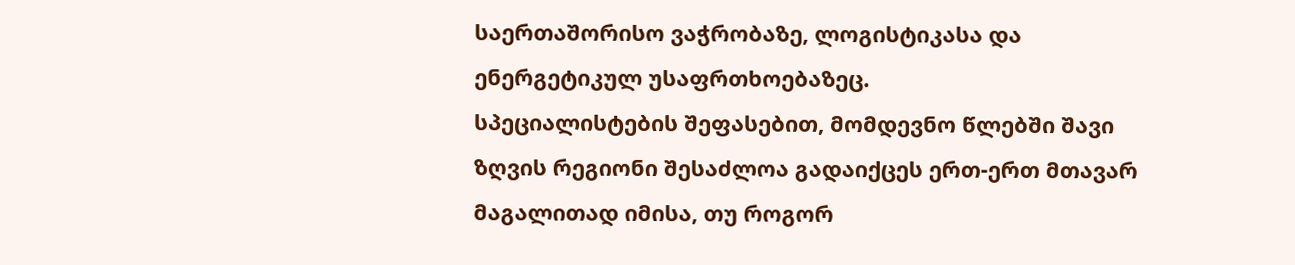საერთაშორისო ვაჭრობაზე, ლოგისტიკასა და ენერგეტიკულ უსაფრთხოებაზეც.
სპეციალისტების შეფასებით, მომდევნო წლებში შავი ზღვის რეგიონი შესაძლოა გადაიქცეს ერთ-ერთ მთავარ მაგალითად იმისა, თუ როგორ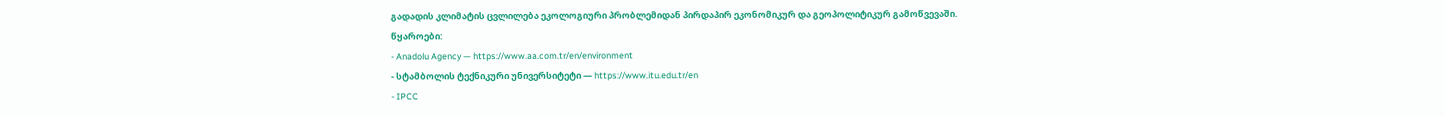გადადის კლიმატის ცვლილება ეკოლოგიური პრობლემიდან პირდაპირ ეკონომიკურ და გეოპოლიტიკურ გამოწვევაში.
წყაროები:
- Anadolu Agency — https://www.aa.com.tr/en/environment
- სტამბოლის ტექნიკური უნივერსიტეტი — https://www.itu.edu.tr/en
- IPCC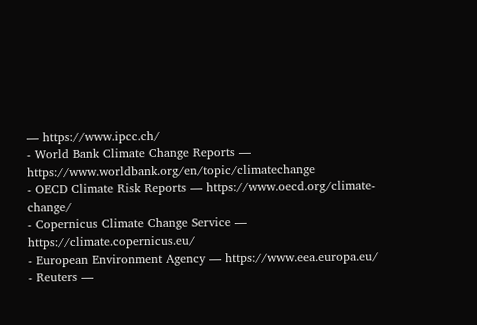— https://www.ipcc.ch/
- World Bank Climate Change Reports — https://www.worldbank.org/en/topic/climatechange
- OECD Climate Risk Reports — https://www.oecd.org/climate-change/
- Copernicus Climate Change Service — https://climate.copernicus.eu/
- European Environment Agency — https://www.eea.europa.eu/
- Reuters —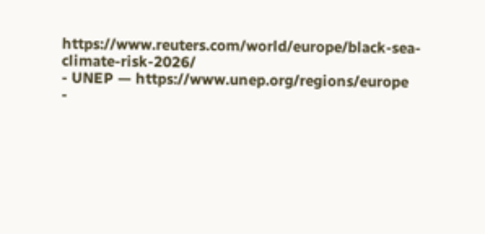https://www.reuters.com/world/europe/black-sea-climate-risk-2026/
- UNEP — https://www.unep.org/regions/europe
-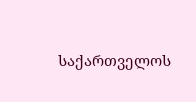საქართველოს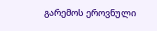გარემოს ეროვნული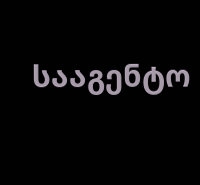სააგენტო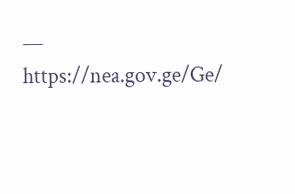— https://nea.gov.ge/Ge/